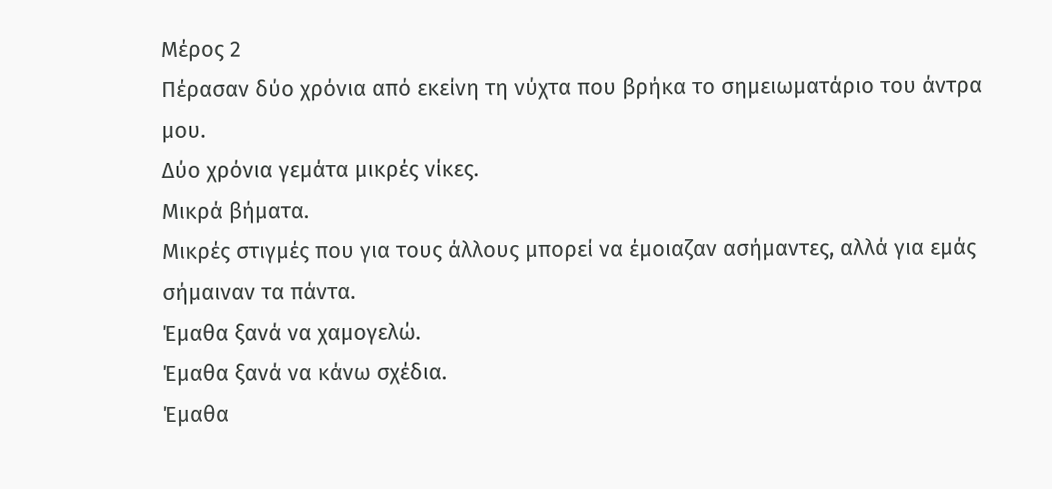Μέρος 2
Πέρασαν δύο χρόνια από εκείνη τη νύχτα που βρήκα το σημειωματάριο του άντρα μου.
Δύο χρόνια γεμάτα μικρές νίκες.
Μικρά βήματα.
Μικρές στιγμές που για τους άλλους μπορεί να έμοιαζαν ασήμαντες, αλλά για εμάς σήμαιναν τα πάντα.
Έμαθα ξανά να χαμογελώ.
Έμαθα ξανά να κάνω σχέδια.
Έμαθα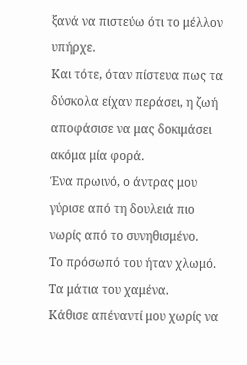ξανά να πιστεύω ότι το μέλλον υπήρχε.
Και τότε, όταν πίστευα πως τα δύσκολα είχαν περάσει, η ζωή αποφάσισε να μας δοκιμάσει ακόμα μία φορά.
Ένα πρωινό, ο άντρας μου γύρισε από τη δουλειά πιο νωρίς από το συνηθισμένο.
Το πρόσωπό του ήταν χλωμό.
Τα μάτια του χαμένα.
Κάθισε απέναντί μου χωρίς να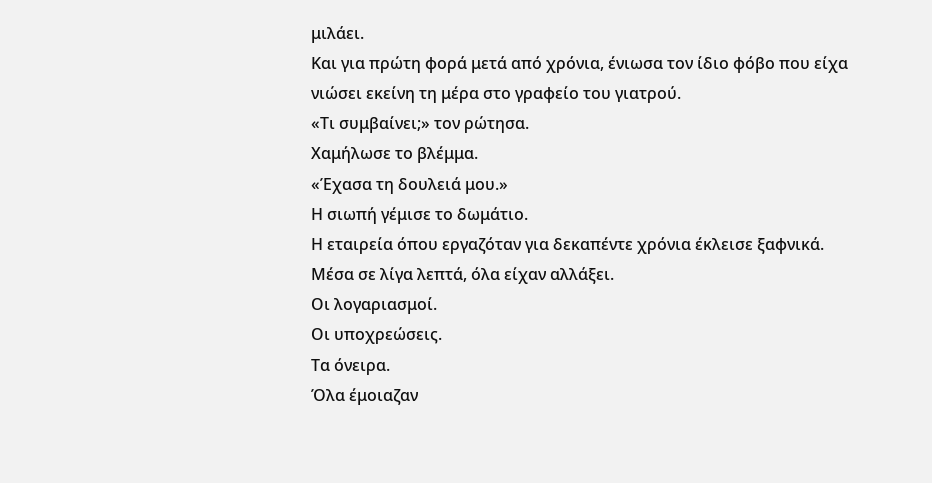μιλάει.
Και για πρώτη φορά μετά από χρόνια, ένιωσα τον ίδιο φόβο που είχα νιώσει εκείνη τη μέρα στο γραφείο του γιατρού.
«Τι συμβαίνει;» τον ρώτησα.
Χαμήλωσε το βλέμμα.
«Έχασα τη δουλειά μου.»
Η σιωπή γέμισε το δωμάτιο.
Η εταιρεία όπου εργαζόταν για δεκαπέντε χρόνια έκλεισε ξαφνικά.
Μέσα σε λίγα λεπτά, όλα είχαν αλλάξει.
Οι λογαριασμοί.
Οι υποχρεώσεις.
Τα όνειρα.
Όλα έμοιαζαν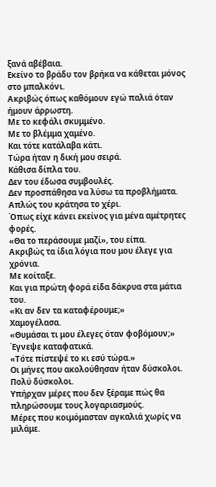ξανά αβέβαια.
Εκείνο το βράδυ τον βρήκα να κάθεται μόνος στο μπαλκόνι.
Ακριβώς όπως καθόμουν εγώ παλιά όταν ήμουν άρρωστη.
Με το κεφάλι σκυμμένο.
Με το βλέμμα χαμένο.
Και τότε κατάλαβα κάτι.
Τώρα ήταν η δική μου σειρά.
Κάθισα δίπλα του.
Δεν του έδωσα συμβουλές.
Δεν προσπάθησα να λύσω τα προβλήματα.
Απλώς του κράτησα το χέρι.
Όπως είχε κάνει εκείνος για μένα αμέτρητες φορές.
«Θα το περάσουμε μαζί», του είπα.
Ακριβώς τα ίδια λόγια που μου έλεγε για χρόνια.
Με κοίταξε.
Και για πρώτη φορά είδα δάκρυα στα μάτια του.
«Κι αν δεν τα καταφέρουμε;»
Χαμογέλασα.
«Θυμάσαι τι μου έλεγες όταν φοβόμουν;»
Έγνεψε καταφατικά.
«Τότε πίστεψέ το κι εσύ τώρα.»
Οι μήνες που ακολούθησαν ήταν δύσκολοι.
Πολύ δύσκολοι.
Υπήρχαν μέρες που δεν ξέραμε πώς θα πληρώσουμε τους λογαριασμούς.
Μέρες που κοιμόμασταν αγκαλιά χωρίς να μιλάμε.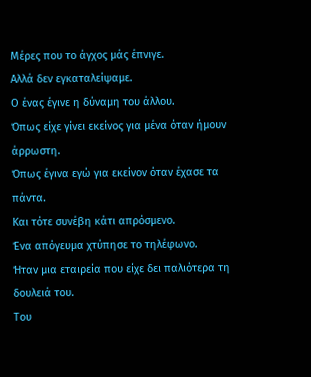Μέρες που το άγχος μάς έπνιγε.
Αλλά δεν εγκαταλείψαμε.
Ο ένας έγινε η δύναμη του άλλου.
Όπως είχε γίνει εκείνος για μένα όταν ήμουν άρρωστη.
Όπως έγινα εγώ για εκείνον όταν έχασε τα πάντα.
Και τότε συνέβη κάτι απρόσμενο.
Ένα απόγευμα χτύπησε το τηλέφωνο.
Ήταν μια εταιρεία που είχε δει παλιότερα τη δουλειά του.
Του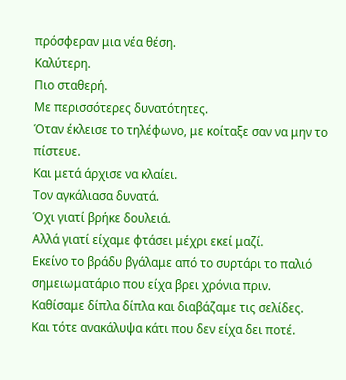πρόσφεραν μια νέα θέση.
Καλύτερη.
Πιο σταθερή.
Με περισσότερες δυνατότητες.
Όταν έκλεισε το τηλέφωνο, με κοίταξε σαν να μην το πίστευε.
Και μετά άρχισε να κλαίει.
Τον αγκάλιασα δυνατά.
Όχι γιατί βρήκε δουλειά.
Αλλά γιατί είχαμε φτάσει μέχρι εκεί μαζί.
Εκείνο το βράδυ βγάλαμε από το συρτάρι το παλιό σημειωματάριο που είχα βρει χρόνια πριν.
Καθίσαμε δίπλα δίπλα και διαβάζαμε τις σελίδες.
Και τότε ανακάλυψα κάτι που δεν είχα δει ποτέ.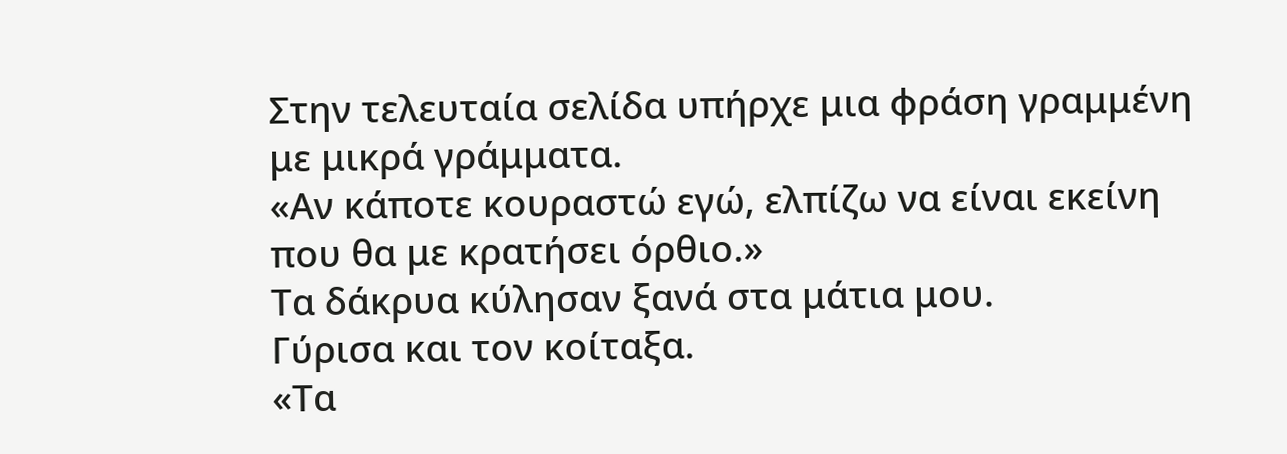Στην τελευταία σελίδα υπήρχε μια φράση γραμμένη με μικρά γράμματα.
«Αν κάποτε κουραστώ εγώ, ελπίζω να είναι εκείνη που θα με κρατήσει όρθιο.»
Τα δάκρυα κύλησαν ξανά στα μάτια μου.
Γύρισα και τον κοίταξα.
«Τα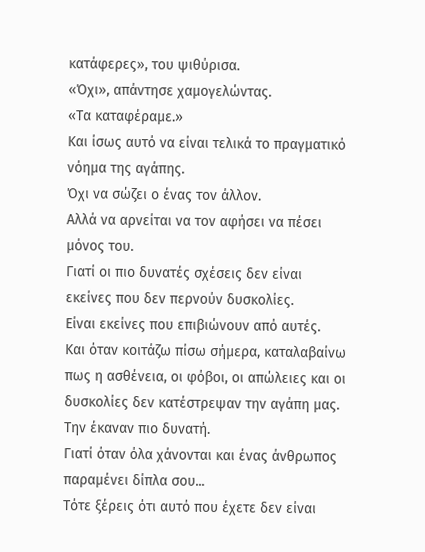κατάφερες», του ψιθύρισα.
«Όχι», απάντησε χαμογελώντας.
«Τα καταφέραμε.»
Και ίσως αυτό να είναι τελικά το πραγματικό νόημα της αγάπης.
Όχι να σώζει ο ένας τον άλλον.
Αλλά να αρνείται να τον αφήσει να πέσει μόνος του.
Γιατί οι πιο δυνατές σχέσεις δεν είναι εκείνες που δεν περνούν δυσκολίες.
Είναι εκείνες που επιβιώνουν από αυτές.
Και όταν κοιτάζω πίσω σήμερα, καταλαβαίνω πως η ασθένεια, οι φόβοι, οι απώλειες και οι δυσκολίες δεν κατέστρεψαν την αγάπη μας.
Την έκαναν πιο δυνατή.
Γιατί όταν όλα χάνονται και ένας άνθρωπος παραμένει δίπλα σου...
Τότε ξέρεις ότι αυτό που έχετε δεν είναι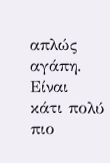απλώς αγάπη.
Είναι κάτι πολύ πιο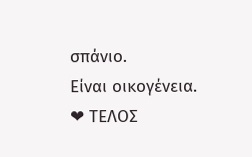σπάνιο.
Είναι οικογένεια.
❤ ΤΕΛΟΣ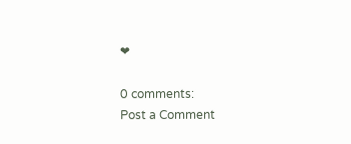❤

0 comments:
Post a Comment